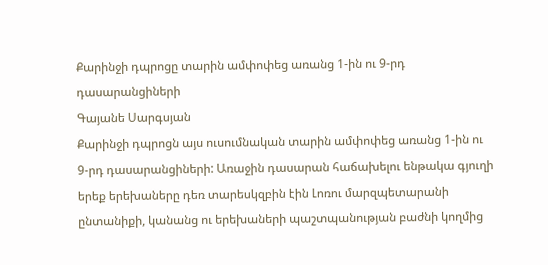Քարինջի դպրոցը տարին ամփոփեց առանց 1-ին ու 9-րդ դասարանցիների
Գայանե Սարգսյան
Քարինջի դպրոցն այս ուսումնական տարին ամփոփեց առանց 1-ին ու 9-րդ դասարանցիների: Առաջին դասարան հաճախելու ենթակա գյուղի երեք երեխաները դեռ տարեսկզբին էին Լոռու մարզպետարանի ընտանիքի, կանանց ու երեխաների պաշտպանության բաժնի կողմից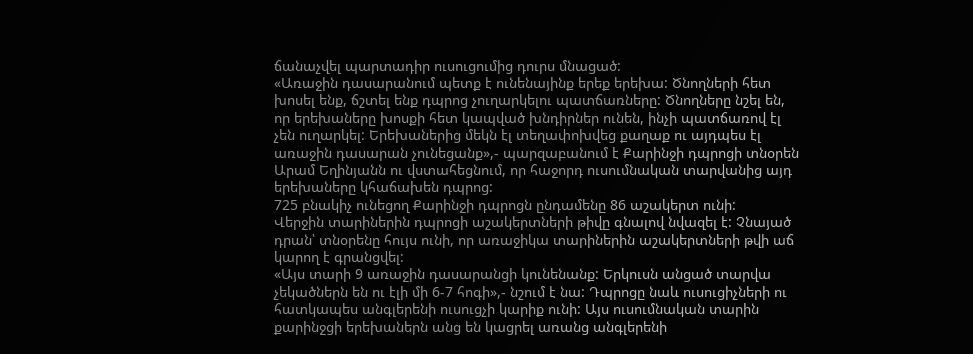ճանաչվել պարտադիր ուսուցումից դուրս մնացած:
«Առաջին դասարանում պետք է ունենայինք երեք երեխա: Ծնողների հետ խոսել ենք, ճշտել ենք դպրոց չուղարկելու պատճառները: Ծնողները նշել են, որ երեխաները խոսքի հետ կապված խնդիրներ ունեն, ինչի պատճառով էլ չեն ուղարկել: Երեխաներից մեկն էլ տեղափոխվեց քաղաք ու այդպես էլ առաջին դասարան չունեցանք»,- պարզաբանում է Քարինջի դպրոցի տնօրեն Արամ Եղինյանն ու վստահեցնում, որ հաջորդ ուսումնական տարվանից այդ երեխաները կհաճախեն դպրոց:
725 բնակիչ ունեցող Քարինջի դպրոցն ընդամենը 86 աշակերտ ունի:
Վերջին տարիներին դպրոցի աշակերտների թիվը գնալով նվազել է: Չնայած դրան՝ տնօրենը հույս ունի, որ առաջիկա տարիներին աշակերտների թվի աճ կարող է գրանցվել:
«Այս տարի 9 առաջին դասարանցի կունենանք: Երկուսն անցած տարվա չեկածներն են ու էլի մի 6-7 հոգի»,- նշում է նա: Դպրոցը նաև ուսուցիչների ու հատկապես անգլերենի ուսուցչի կարիք ունի: Այս ուսումնական տարին քարինջցի երեխաներն անց են կացրել առանց անգլերենի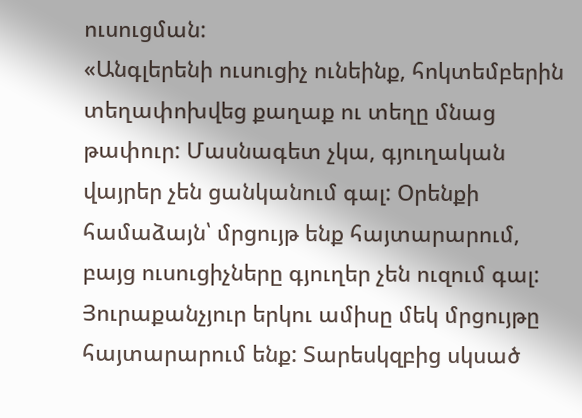ուսուցման:
«Անգլերենի ուսուցիչ ունեինք, հոկտեմբերին տեղափոխվեց քաղաք ու տեղը մնաց թափուր: Մասնագետ չկա, գյուղական վայրեր չեն ցանկանում գալ: Օրենքի համաձայն՝ մրցույթ ենք հայտարարում, բայց ուսուցիչները գյուղեր չեն ուզում գալ: Յուրաքանչյուր երկու ամիսը մեկ մրցույթը հայտարարում ենք: Տարեսկզբից սկսած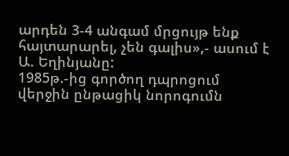արդեն 3-4 անգամ մրցույթ ենք հայտարարել, չեն գալիս»,- ասում է Ա. Եղինյանը:
1985թ.-ից գործող դպրոցում վերջին ընթացիկ նորոգումն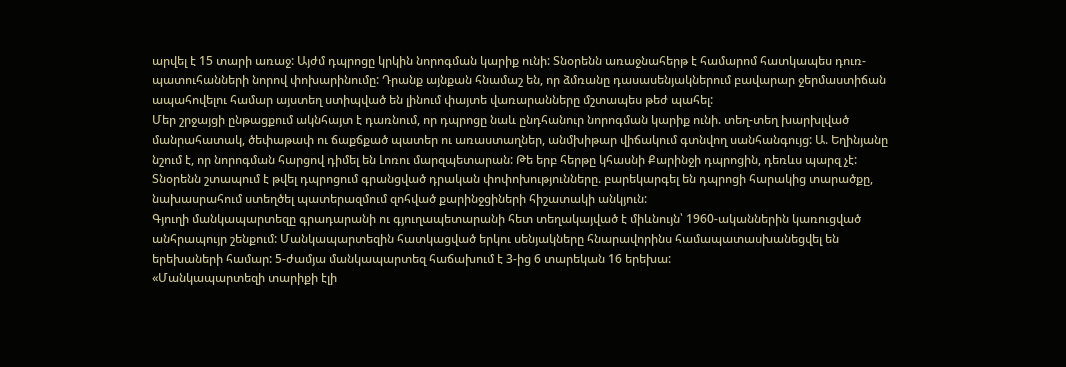արվել է 15 տարի առաջ: Այժմ դպրոցը կրկին նորոգման կարիք ունի: Տնօրենն առաջնահերթ է համարոմ հատկապես դուռ-պատուհանների նորով փոխարինումը: Դրանք այնքան հնամաշ են, որ ձմռանը դասասենյակներում բավարար ջերմաստիճան ապահովելու համար այստեղ ստիպված են լինում փայտե վառարանները մշտապես թեժ պահել:
Մեր շրջայցի ընթացքում ակնհայտ է դառնում, որ դպրոցը նաև ընդհանուր նորոգման կարիք ունի. տեղ-տեղ խարխլված մանրահատակ, ծեփաթափ ու ճաքճքած պատեր ու առաստաղներ, անմխիթար վիճակում գտնվող սանհանգույց: Ա. Եղինյանը նշում է, որ նորոգման հարցով դիմել են Լոռու մարզպետարան: Թե երբ հերթը կհասնի Քարինջի դպրոցին, դեռևս պարզ չէ:
Տնօրենն շտապում է թվել դպրոցում գրանցված դրական փոփոխությունները. բարեկարգել են դպրոցի հարակից տարածքը, նախասրահում ստեղծել պատերազմում զոհված քարինջցիների հիշատակի անկյուն:
Գյուղի մանկապարտեզը գրադարանի ու գյուղապետարանի հետ տեղակայված է միևնույն՝ 1960-ականներին կառուցված անհրապույր շենքում: Մանկապարտեզին հատկացված երկու սենյակները հնարավորինս համապատասխանեցվել են երեխաների համար: 5-ժամյա մանկապարտեզ հաճախում է 3-ից 6 տարեկան 16 երեխա:
«Մանկապարտեզի տարիքի էլի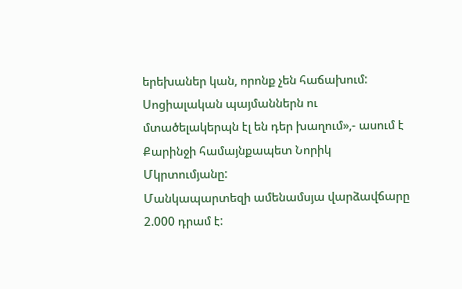երեխաներ կան, որոնք չեն հաճախում: Սոցիալական պայմաններն ու մտածելակերպն էլ են դեր խաղում»,- ասում է Քարինջի համայնքապետ Նորիկ Մկրտումյանը:
Մանկապարտեզի ամենամսյա վարձավճարը 2.000 դրամ է: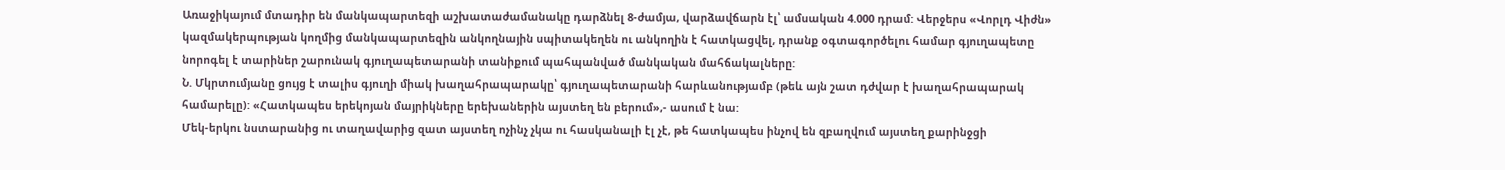Առաջիկայում մտադիր են մանկապարտեզի աշխատաժամանակը դարձնել 8-ժամյա, վարձավճարն էլ՝ ամսական 4.000 դրամ: Վերջերս «Վորլդ Վիժն» կազմակերպության կողմից մանկապարտեզին անկողնային սպիտակեղեն ու անկողին է հատկացվել, դրանք օգտագործելու համար գյուղապետը նորոգել է տարիներ շարունակ գյուղապետարանի տանիքում պահպանված մանկական մահճակալները:
Ն. Մկրտումյանը ցույց է տալիս գյուղի միակ խաղահրապարակը՝ գյուղապետարանի հարևանությամբ (թեև այն շատ դժվար է խաղահրապարակ համարելը): «Հատկապես երեկոյան մայրիկները երեխաներին այստեղ են բերում»,- ասում է նա:
Մեկ-երկու նստարանից ու տաղավարից զատ այստեղ ոչինչ չկա ու հասկանալի էլ չէ, թե հատկապես ինչով են զբաղվում այստեղ քարինջցի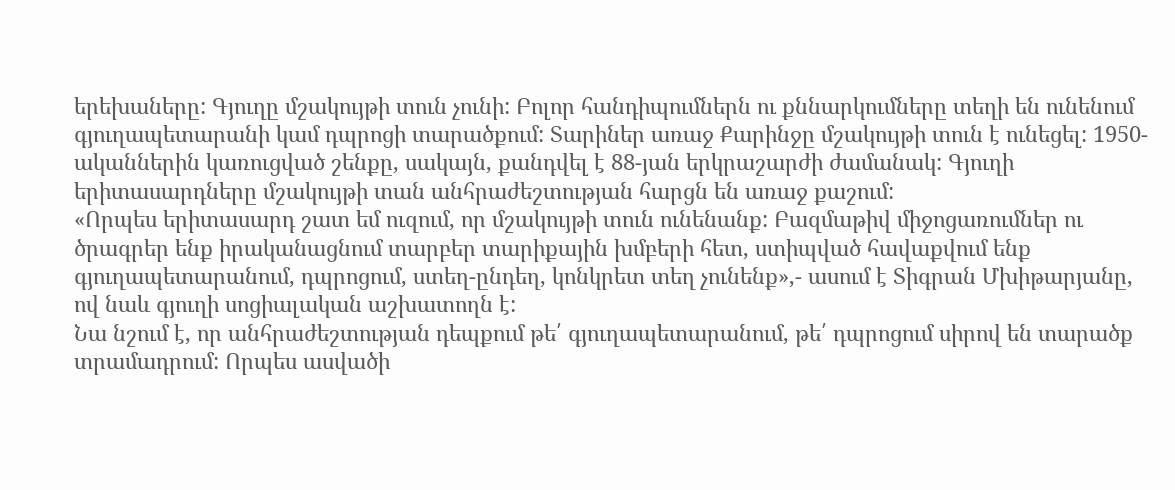երեխաները: Գյուղը մշակույթի տուն չունի: Բոլոր հանդիպումներն ու քննարկումները տեղի են ունենում գյուղապետարանի կամ դպրոցի տարածքում: Տարիներ առաջ Քարինջը մշակույթի տուն է ունեցել: 1950-ականներին կառուցված շենքը, սակայն, քանդվել է 88-յան երկրաշարժի ժամանակ: Գյուղի երիտասարդները մշակույթի տան անհրաժեշտության հարցն են առաջ քաշում:
«Որպես երիտասարդ շատ եմ ուզում, որ մշակույթի տուն ունենանք: Բազմաթիվ միջոցառումներ ու ծրագրեր ենք իրականացնում տարբեր տարիքային խմբերի հետ, ստիպված հավաքվում ենք գյուղապետարանում, դպրոցում, ստեղ-ընդեղ, կոնկրետ տեղ չունենք»,- ասում է Տիգրան Մխիթարյանը, ով նաև գյուղի սոցիալական աշխատողն է:
Նա նշում է, որ անհրաժեշտության դեպքում թե՛ գյուղապետարանում, թե՛ դպրոցում սիրով են տարածք տրամադրում: Որպես ասվածի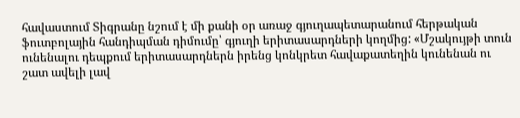հավաստում Տիգրանը նշում է մի քանի օր առաջ գյուղապետարանում հերթական ֆուտբոլային հանդիպման դիմումը՝ գյուղի երիտասարդների կողմից: «Մշակույթի տուն ունենալու դեպքում երիտասարդներն իրենց կոնկրետ հավաքատեղին կունենան ու շատ ավելի լավ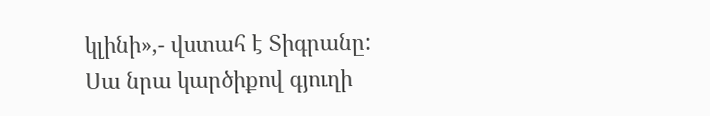կլինի»,- վստահ է Տիգրանը:
Սա նրա կարծիքով գյուղի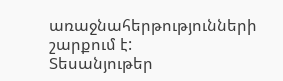առաջնահերթությունների շարքում է:
Տեսանյութեր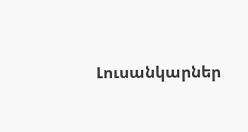Լուսանկարներ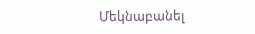Մեկնաբանել